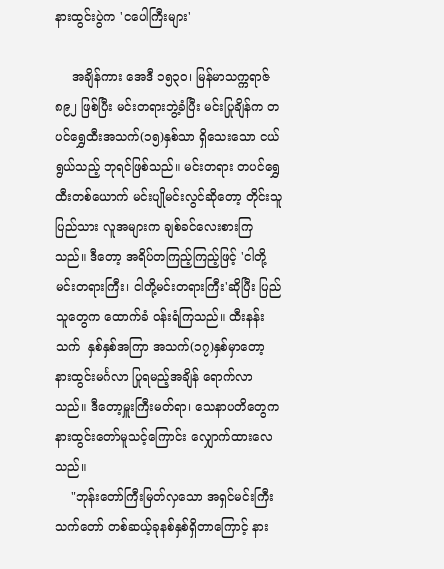နားထွင်းပွဲက 'ငပေါကြီးများ'

    အချိန်ကား အေဒီ ၁၅၃၀၊ မြန်မာသက္ကရာဇ် ၈၉၂ ဖြစ်ပြီး မင်းတရားဘွဲ့ခံပြီး မင်းပြုချိန်က တပင်ရွှေထီးအသက်(၁၅)နှစ်သာ ရှိသေးသော ငယ်ရွယ်သည့် ဘုရင်ဖြစ်သည်။ မင်းတရား တပင်ရွှေထီးတစ်ယောက် မင်းပျိုမင်းလွင်ဆိုတော့ တိုင်းသူပြည်သား လူအများက ချစ်ခင်လေးစားကြသည်။ ဒီတော့ အရိပ်တကြည့်ကြည့်ဖြင့် 'ငါတို့မင်းတရားကြီး၊ ငါတို့မင်းတရားကြီး'ဆိုပြီး ပြည်သူတွေက ထောက်ခံ ဝန်းရံကြသည်။ ထီးနန်းသက်  နှစ်နှစ်အကြာ အသက်(၁၇)နှစ်မှာတော့ နားထွင်းမင်္ဂလာ ပြုရမည့်အချိန် ရောက်လာသည်။ ဒီတော့မှူးကြီးမတ်ရာ၊ သေနာပတိတွေက နားထွင်းတော်မူသင့်ကြောင်း လျှောက်ထားလေသည်။
    "ဘုန်းတော်ကြီးမြတ်လှသော အရှင်မင်းကြီး သက်တော် တစ်ဆယ့်ခုနစ်နှစ်ရှိတာကြောင့် နား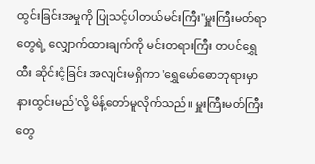ထွင်းခြင်းအမှုကို ပြုသင့်ပါတယ်မင်းကြီး"မှူးကြီးမတ်ရာတွေရဲ့ လျှောက်ထားချက်ကို မင်းတရားကြီး တပင်ရွှေထီး ဆိုင်းငံ့ခြင်း အလျင်းမရှိကာ 'ရွှေမော်ဓောဘုရားမှာ နားထွင်းမည်'လို့ မိန့်တော်မူလိုက်သည်။ မှူးကြီးမတ်ကြီးတွေ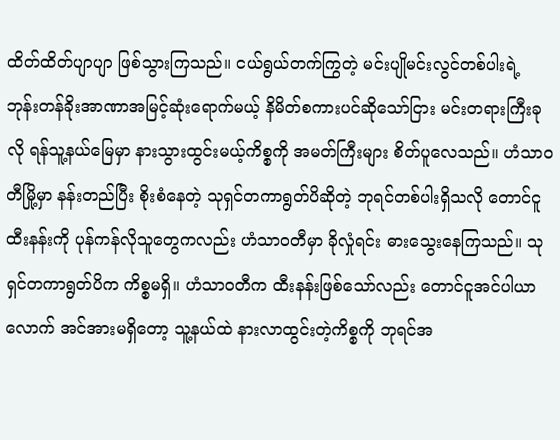ထိတ်ထိတ်ပျာပျာ ဖြစ်သွားကြသည်။ ငယ်ရွယ်တက်ကြွတဲ့ မင်းပျိုမင်းလွင်တစ်ပါးရဲ့ ဘုန်းတန်ခိုးအာဏာအမြင့်ဆုံးရောက်မယ့် နိမိတ်စကားပင်ဆိုသော်ငြား မင်းတရားကြီးခုလို ရန်သူ့နယ်မြေမှာ နားသွားထွင်းမယ့်ကိစ္စကို အမတ်ကြီးများ စိတ်ပူလေသည်။ ဟံသာဝတီမြို့မှာ နန်းတည်ပြီး စိုးစံနေတဲ့ သုရှင်တကာရွတ်ပိဆိုတဲ့ ဘုရင်တစ်ပါးရှိသလို တောင်ငူထီးနန်းကို ပုန်ကန်လိုသူတွေကလည်း ဟံသာဝတီမှာ ခိုလှုံရင်း ဓားသွေးနေကြသည်။ သုရှင်တကာရွတ်ပိက ကိစ္စမရှိ။ ဟံသာဝတီက ထီးနန်းဖြစ်သော်လည်း တောင်ငူအင်ပါယာလောက် အင်အားမရှိတော့ သူ့နယ်ထဲ နားလာထွင်းတဲ့ကိစ္စကို ဘုရင်အ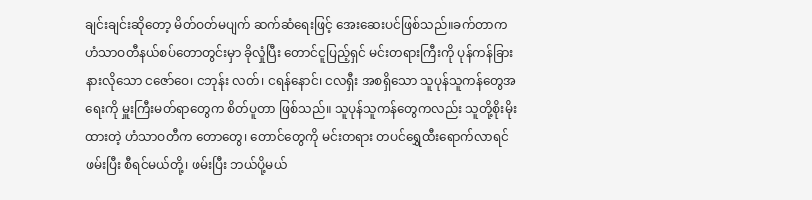ချင်းချင်းဆိုတော့ မိတ်ဝတ်မပျက် ဆက်ဆံရေးဖြင့် အေးဆေးပင်ဖြစ်သည်။ခက်တာက ဟံသာဝတီနယ်စပ်တောတွင်းမှာ ခိုလှုံပြီး တောင်ငူပြည့်ရှင် မင်းတရားကြီးကို ပုန်ကန်ခြားနားလိုသော ငဇော်ဝေ၊ ငဘုန်း လတ်၊ ငရန်နောင်၊ ငလရှီး အစရှိသော သူပုန်သူကန်တွေအရေးကို မှူးကြီးမတ်ရာတွေက စိတ်ပူတာ ဖြစ်သည်။ သူပုန်သူကန်တွေကလည်း သူတို့စိုးမိုးထားတဲ့ ဟံသာဝတီက တောတွေ၊ တောင်တွေကို မင်းတရား တပင်ရွှေထီးရောက်လာရင် ဖမ်းပြီး စီရင်မယ်တို့၊ ဖမ်းပြီး ဘယ်ပို့မယ်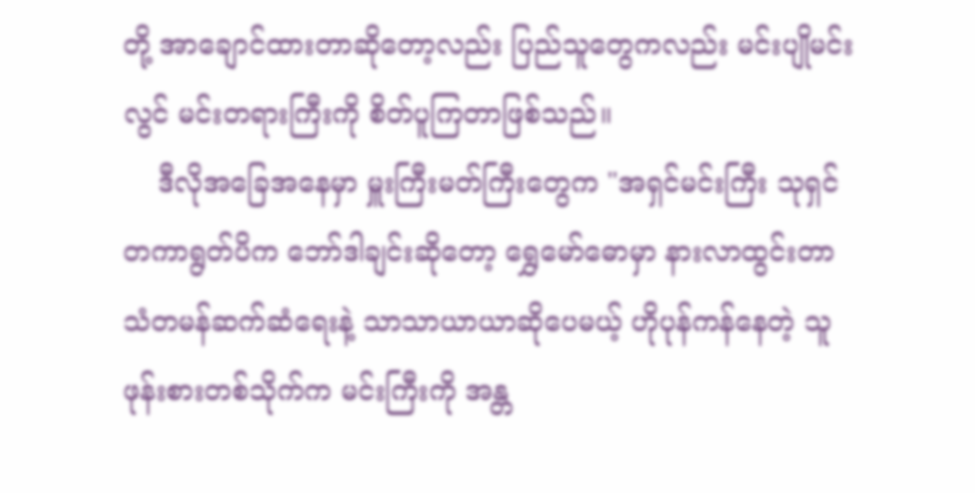တို့ အာချောင်ထားတာဆိုတော့လည်း ပြည်သူတွေကလည်း မင်းပျိုမင်းလွင် မင်းတရားကြီးကို စိတ်ပူကြတာဖြစ်သည်။
    ဒီလိုအခြေအနေမှာ မှူးကြီးမတ်ကြီးတွေက "အရှင်မင်းကြီး သုရှင်တကာရွတ်ပိက ဘော်ဒါချင်းဆိုတော့ ရွှေမော်ဓောမှာ နားလာထွင်းတာ သံတမန်ဆက်ဆံရေးနဲ့ သာသာယာယာဆိုပေမယ့် ဟိုပုန်ကန်နေတဲ့ သူဖုန်းစားတစ်သိုက်က မင်းကြီးကို အန္တ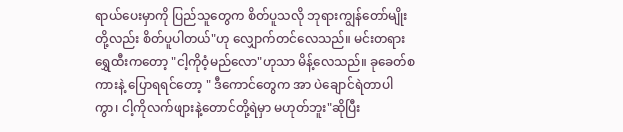ရာယ်ပေးမှာကို ပြည်သူတွေက စိတ်ပူသလို ဘုရားကျွန်တော်မျိုးတို့လည်း စိတ်ပူပါတယ်"ဟု လျှောက်တင်လေသည်။ မင်းတရား ရွှေထီးကတော့ "ငါ့ကိုဝံ့မည်လော"ဟုသာ မိန့်လေသည်။ ခုခေတ်စကားနဲ့ ပြောရရင်တော့ " ဒီကောင်တွေက အာ ပဲချောင်ရဲတာပါကွာ၊ ငါ့ကိုလက်ဖျားနဲ့တောင်တို့ရဲမှာ မဟုတ်ဘူး"ဆိုပြီး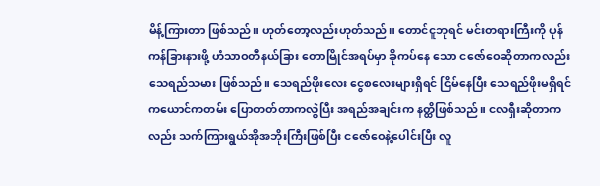မိန့်ကြားတာ ဖြစ်သည်။ ဟုတ်တော့လည်းဟုတ်သည်။ တောင်ငူဘုရင် မင်းတရားကြီးကို ပုန်ကန်ခြားနားဖို့ ဟံသာဝတီနယ်ခြား တောမြိုင်အရပ်မှာ ခိုကပ်နေ သော ငဇော်ဝေဆိုတာကလည်း သေရည်သမား ဖြစ်သည်။ သေရည်ဖိုးလေး ငွေစလေးများရှိရင် ငြိမ်နေပြီး သေရည်ဖိုးမရှိရင် ကယောင်ကတမ်း ပြောတတ်တာကလွဲပြီး အရည်အချင်းက နတ္ထိဖြစ်သည်။ ငလရှီးဆိုတာကလည်း သက်ကြားရွယ်အိုအဘိုးကြီးဖြစ်ပြီး ငဇော်ဝေနဲ့ပေါင်းပြီး လူ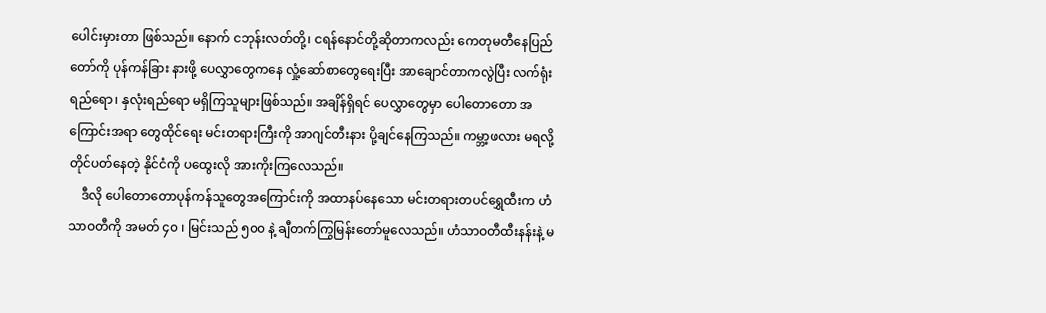ပေါင်းမှားတာ ဖြစ်သည်။ နောက် ငဘုန်းလတ်တို့၊ ငရန်နောင်တို့ဆိုတာကလည်း ကေတုမတီနေပြည်တော်ကို ပုန်ကန်ခြား နားဖို့ ပေလွှာတွေကနေ လှုံ့ဆော်စာတွေရေးပြီး အာချောင်တာကလွဲပြီး လက်ရုံး ရည်ရော၊ နှလုံးရည်ရော မရှိကြသူများဖြစ်သည်။ အချိန်ရှိရင် ပေလွှာတွေမှာ ပေါတောတော အကြောင်းအရာ တွေထိုင်ရေး မင်းတရားကြီးကို အာဂျင်တီးနား ပို့ချင်နေကြသည်။ ကမ္ဘာ့ဖလား မရလို့တိုင်ပတ်နေတဲ့ နိုင်ငံကို ပထွေးလို အားကိုးကြလေသည်။
    ဒီလို ပေါတောတောပုန်ကန်သူတွေအကြောင်းကို အထာနပ်နေသော မင်းတရားတပင်ရွှေထီးက ဟံသာဝတီကို အမတ် ၄၀ ၊ မြင်းသည် ၅၀၀ နဲ့ ချီတက်ကြွမြန်းတော်မူလေသည်။ ဟံသာဝတီထီးနန်းနဲ့ မ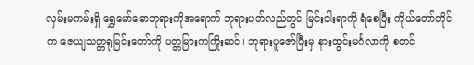လှမ်းမကမ်းရှိ ရွှေမော်ဓောဘုရားကိုအရောက် ဘုရားပတ်လည်တွင် မြင်းငါးရာကို ရံစေပြီး ကိုယ်တော်တိုင်က ဇေယျသတ္တရုမြင်းတော်ကို ပတ္တမြားကကြိုးဆင်၊ ဘုရားပူဇော်ပြီးမှ နားထွင်းမင်္ဂလာကို စတင်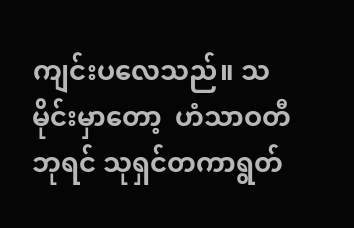ကျင်းပလေသည်။ သမိုင်းမှာတော့  ဟံသာဝတီဘုရင် သုရှင်တကာရွတ်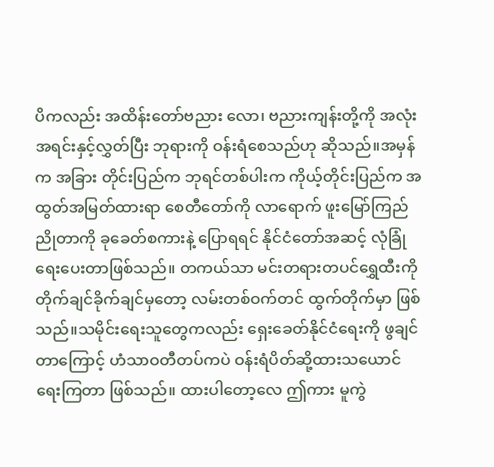ပိကလည်း အထိန်းတော်ဗညား လော၊ ဗညားကျန်းတို့ကို အလုံးအရင်းနှင့်လွှတ်ပြီး ဘုရားကို ဝန်းရံစေသည်ဟု ဆိုသည်။အမှန်က အခြား တိုင်းပြည်က ဘုရင်တစ်ပါးက ကိုယ့်တိုင်းပြည်က အထွတ်အမြတ်ထားရာ စေတီတော်ကို လာရောက် ဖူးမြော်ကြည်ညိုတာကို ခုခေတ်စကားနဲ့ ပြောရရင် နိုင်ငံတော်အဆင့် လုံခြုံရေးပေးတာဖြစ်သည်။ တကယ်သာ မင်းတရားတပင်ရွှေထီးကို တိုက်ချင်ခိုက်ချင်မှတော့ လမ်းတစ်ဝက်တင် ထွက်တိုက်မှာ ဖြစ်သည်။သမိုင်းရေးသူတွေကလည်း ရှေးခေတ်နိုင်ငံရေးကို ဖွချင်တာကြောင့် ဟံသာဝတီတပ်ကပဲ ဝန်းရံပိတ်ဆို့ထားသယောင်ရေးကြတာ ဖြစ်သည်။ ထားပါတော့လေ ဤကား မူကွဲ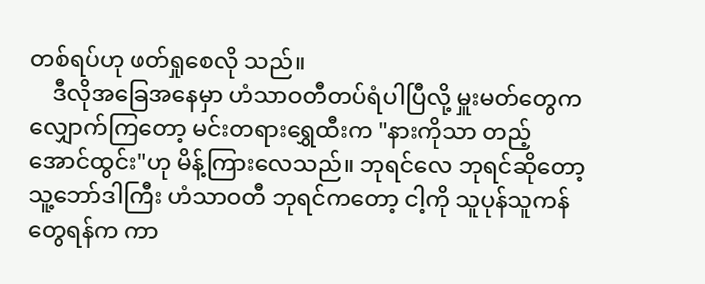တစ်ရပ်ဟု ဖတ်ရှုစေလို သည်။
    ဒီလိုအခြေအနေမှာ ဟံသာဝတီတပ်ရံပါပြီလို့ မှူးမတ်တွေက လျှောက်ကြတော့ မင်းတရားရွှေထီးက "နားကိုသာ တည့်အောင်ထွင်း"ဟု မိန့်ကြားလေသည်။ ဘုရင်လေ ဘုရင်ဆိုတော့ သူ့ဘော်ဒါကြီး ဟံသာဝတီ ဘုရင်ကတော့ ငါ့ကို သူပုန်သူကန်တွေရန်က ကာ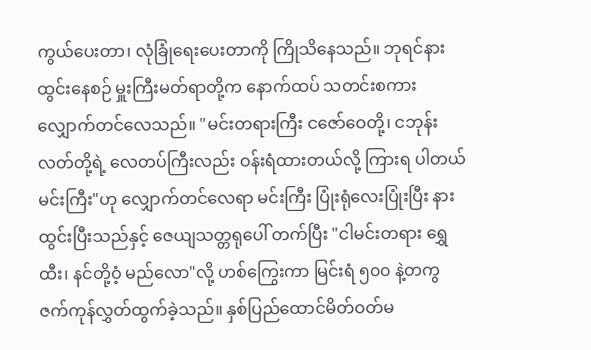ကွယ်ပေးတာ၊ လုံခြုံရေးပေးတာကို ကြိုသိနေသည်။ ဘုရင်နားထွင်းနေစဉ် မှူးကြီးမတ်ရာတို့က နောက်ထပ် သတင်းစကား လျှောက်တင်လေသည်။ "မင်းတရားကြီး ငဇော်ဝေတို့၊ ငဘုန်းလတ်တို့ရဲ့ လေတပ်ကြီးလည်း ဝန်းရံထားတယ်လို့ ကြားရ ပါတယ် မင်းကြီး"ဟု လျှောက်တင်လေရာ မင်းကြီး ပြုံးရုံလေးပြုံးပြီး နားထွင်းပြီးသည်နှင့် ဇေယျသတ္တရုပေါ် တက်ပြီး "ငါမင်းတရား ရွှေထီး၊ နင်တို့ဝံ့ မည်လော"လို့ ဟစ်ကြွေးကာ မြင်းရံ ၅၀၀ နဲ့တကွ ဇက်ကုန်လွှတ်ထွက်ခဲ့သည်။ နှစ်ပြည်ထောင်မိတ်ဝတ်မ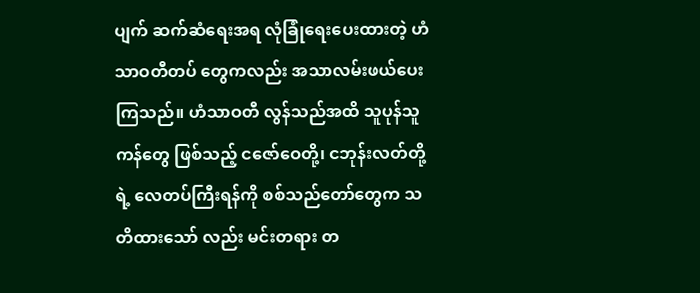ပျက် ဆက်ဆံရေးအရ လုံခြုံရေးပေးထားတဲ့ ဟံသာဝတီတပ် တွေကလည်း အသာလမ်းဖယ်ပေးကြသည်။ ဟံသာဝတီ လွန်သည်အထိ သူပုန်သူကန်တွေ ဖြစ်သည့် ငဇော်ဝေတို့၊ ငဘုန်းလတ်တို့ရဲ့ လေတပ်ကြီးရန်ကို စစ်သည်တော်တွေက သတိထားသော် လည်း မင်းတရား တ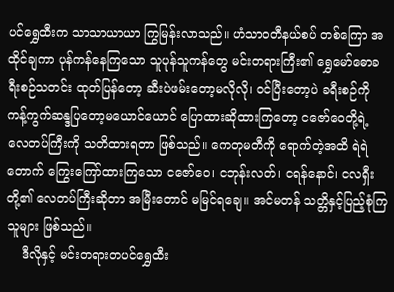ပင်ရွှေထီးက သာသာယာယာ ကြွမြန်းလာသည်။ ဟံသာဝတီနယ်စပ် တစ်ကြော အထိုင်ချကာ ပုန်ကန်နေကြသော သူပုန်သူကန်တွေ မင်းတရားကြီး၏ ရွှေမော်ဓောခရီးစဉ်သတင်း ထုတ်ပြန်တော့ ဆီးပဲဖမ်းတော့မလိုလို၊ ဝင်ပြီးတော့ပဲ ခရီးစဉ်ကို ကန့်ကွက်ဆန္ဒပြတော့မယောင်ယောင် ပြောထားဆိုထားကြတော့ ငဇော်ဝေတို့ရဲ့ လေတပ်ကြီးကို သတိထားရတာ ဖြစ်သည်။ ကေတုမတီကို ရောက်တဲ့အထိ ရဲရဲတောက် ကြွေးကြော်ထားကြသော ငဇော်ဝေ၊ ငဘုန်းလတ်၊ ငရန်နောင်၊ ငလရှီးတို့၏ လေတပ်ကြီးဆိုတာ အမြီးတောင် မမြင်ရချေ။ အင်မတန် သတ္တိနှင့်ပြည့်စုံကြသူများ ဖြစ်သည်။
    ဒီလိုနှင့် မင်းတရားတပင်ရွှေထီး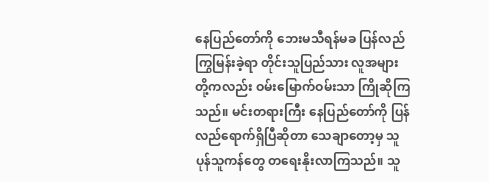နေပြည်တော်ကို ဘေးမသီရန်မခ ပြန်လည်ကြွမြန်းခဲ့ရာ တိုင်းသူပြည်သား လူအများတို့ကလည်း ဝမ်းမြောက်ဝမ်းသာ ကြိုဆိုကြသည်။ မင်းတရားကြီး နေပြည်တော်ကို ပြန်လည်ရောက်ရှိပြီဆိုတာ သေချာတော့မှ သူပုန်သူကန်တွေ တရေးနိုးလာကြသည်။ သူ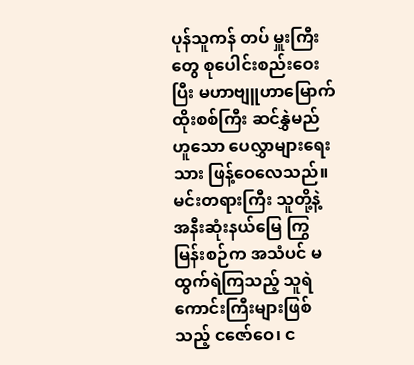ပုန်သူကန် တပ် မှူးကြီးတွေ စုပေါင်းစည်းဝေးပြီး မဟာဗျူဟာမြောက် ထိုးစစ်ကြီး ဆင်နွှဲမည်ဟူသော ပေလွှာများရေးသား ဖြန့်ဝေလေသည်။ မင်းတရားကြီး သူတို့နဲ့ အနီးဆုံးနယ်မြေ ကြွမြန်းစဉ်က အသံပင် မထွက်ရဲကြသည့် သူရဲကောင်းကြီးများဖြစ်သည့် ငဇော်ဝေ၊ င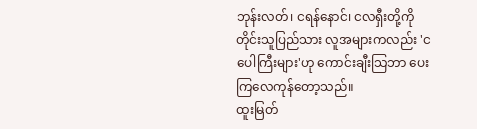ဘုန်းလတ်၊ ငရန်နောင်၊ ငလရှီးတို့ကို တိုင်းသူပြည်သား လူအများကလည်း 'ငပေါကြီးများ'ဟု ကောင်းချီးသြဘာ ပေးကြလေကုန်တော့သည်။
ထူးမြတ်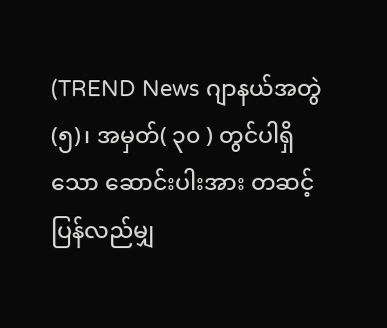(TREND News ဂျာနယ်အတွဲ(၅)၊ အမှတ်( ၃၀ ) တွင်ပါရှိသော ဆောင်းပါးအား တဆင့်ပြန်လည်မျှ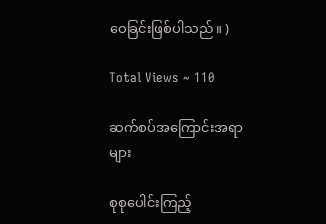ဝေခြင်းဖြစ်ပါသည်။ )

Total Views ~ 110

ဆက်စပ်အကြောင်းအရာများ

စုစုပေါင်းကြည့်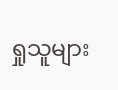ရှုသူများ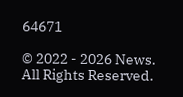64671

© 2022 - 2026 News. All Rights Reserved.